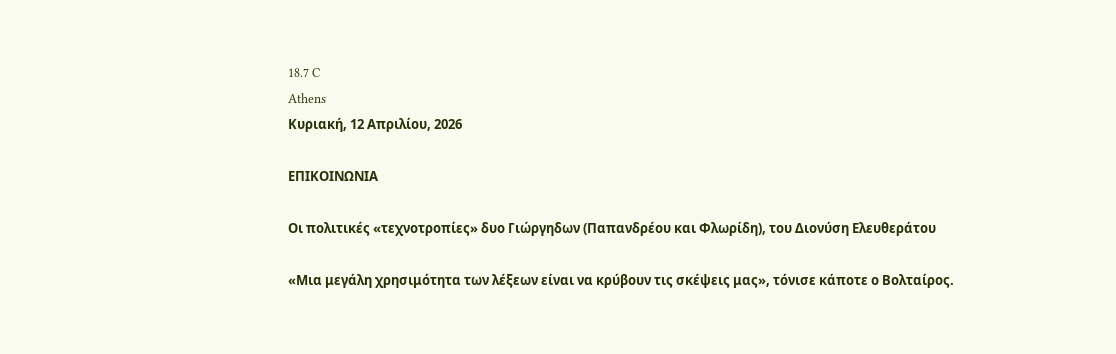18.7 C
Athens
Κυριακή, 12 Απριλίου, 2026

ΕΠΙΚΟΙΝΩΝΙΑ

Οι πολιτικές «τεχνοτροπίες» δυο Γιώργηδων (Παπανδρέου και Φλωρίδη), του Διονύση Ελευθεράτου

«Μια μεγάλη χρησιμότητα των λέξεων είναι να κρύβουν τις σκέψεις μας», τόνισε κάποτε ο Βολταίρος.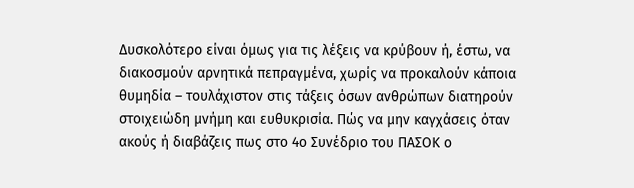Δυσκολότερο είναι όμως για τις λέξεις να κρύβουν ή, έστω, να διακοσμούν αρνητικά πεπραγμένα, χωρίς να προκαλούν κάποια θυμηδία – τουλάχιστον στις τάξεις όσων ανθρώπων διατηρούν στοιχειώδη μνήμη και ευθυκρισία. Πώς να μην καγχάσεις όταν ακούς ή διαβάζεις πως στο 4ο Συνέδριο του ΠΑΣΟΚ ο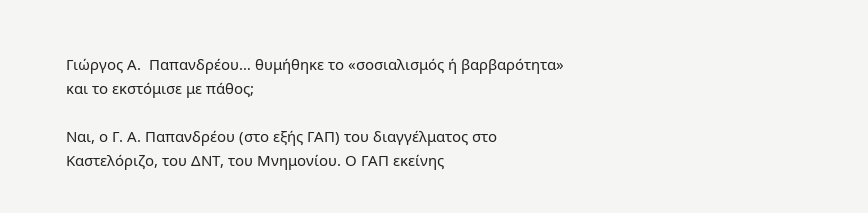Γιώργος Α.  Παπανδρέου… θυμήθηκε το «σοσιαλισμός ή βαρβαρότητα» και το εκστόμισε με πάθος;

Ναι, ο Γ. Α. Παπανδρέου (στο εξής ΓΑΠ) του διαγγέλματος στο Καστελόριζο, του ΔΝΤ, του Μνημονίου. Ο ΓΑΠ εκείνης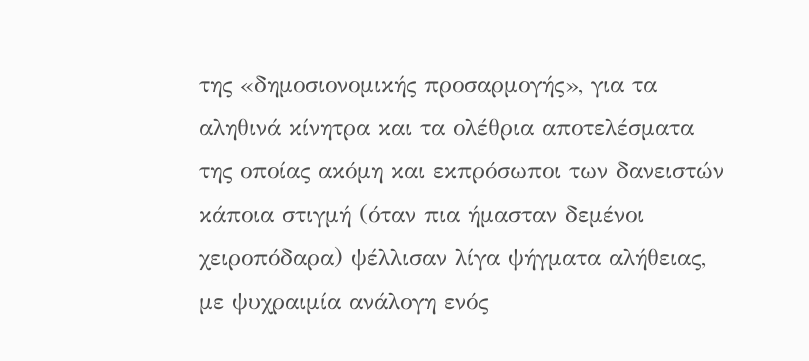της «δημοσιονομικής προσαρμογής», για τα αληθινά κίνητρα και τα ολέθρια αποτελέσματα  της οποίας ακόμη και εκπρόσωποι των δανειστών κάποια στιγμή (όταν πια ήμασταν δεμένοι χειροπόδαρα) ψέλλισαν λίγα ψήγματα αλήθειας, με ψυχραιμία ανάλογη ενός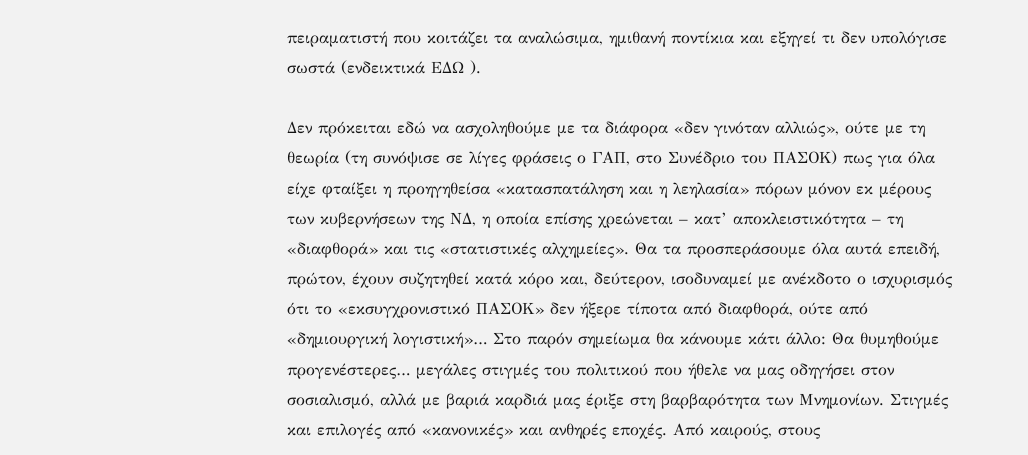πειραματιστή που κοιτάζει τα αναλώσιμα, ημιθανή ποντίκια και εξηγεί τι δεν υπολόγισε σωστά (ενδεικτικά ΕΔΩ ).

Δεν πρόκειται εδώ να ασχοληθούμε με τα διάφορα «δεν γινόταν αλλιώς», ούτε με τη θεωρία (τη συνόψισε σε λίγες φράσεις ο ΓΑΠ, στο Συνέδριο του ΠΑΣΟΚ) πως για όλα είχε φταίξει η προηγηθείσα «κατασπατάληση και η λεηλασία» πόρων μόνον εκ μέρους των κυβερνήσεων της ΝΔ, η οποία επίσης χρεώνεται – κατ’ αποκλειστικότητα – τη «διαφθορά» και τις «στατιστικές αλχημείες». Θα τα προσπεράσουμε όλα αυτά επειδή, πρώτον, έχουν συζητηθεί κατά κόρο και, δεύτερον, ισοδυναμεί με ανέκδοτο ο ισχυρισμός ότι το «εκσυγχρονιστικό ΠΑΣΟΚ» δεν ήξερε τίποτα από διαφθορά, ούτε από «δημιουργική λογιστική»… Στο παρόν σημείωμα θα κάνουμε κάτι άλλο: Θα θυμηθούμε προγενέστερες… μεγάλες στιγμές του πολιτικού που ήθελε να μας οδηγήσει στον σοσιαλισμό, αλλά με βαριά καρδιά μας έριξε στη βαρβαρότητα των Μνημονίων. Στιγμές και επιλογές από «κανονικές» και ανθηρές εποχές. Από καιρούς, στους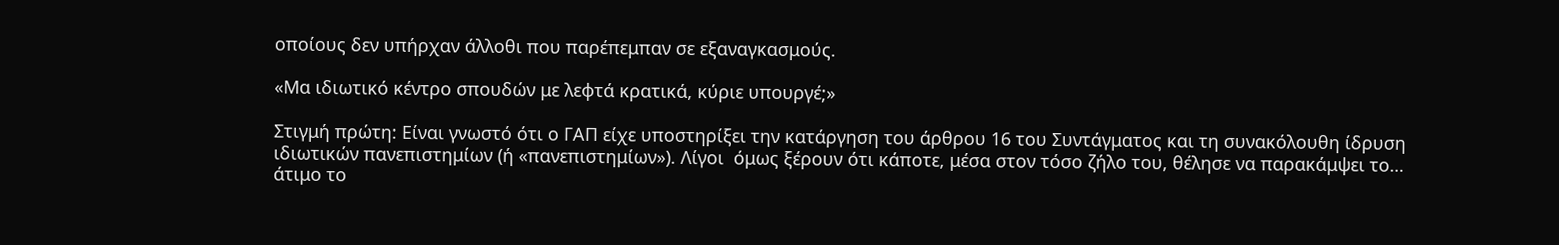οποίους δεν υπήρχαν άλλοθι που παρέπεμπαν σε εξαναγκασμούς.

«Μα ιδιωτικό κέντρο σπουδών με λεφτά κρατικά, κύριε υπουργέ;»

Στιγμή πρώτη: Είναι γνωστό ότι ο ΓΑΠ είχε υποστηρίξει την κατάργηση του άρθρου 16 του Συντάγματος και τη συνακόλουθη ίδρυση ιδιωτικών πανεπιστημίων (ή «πανεπιστημίων»). Λίγοι  όμως ξέρουν ότι κάποτε, μέσα στον τόσο ζήλο του, θέλησε να παρακάμψει το… άτιμο το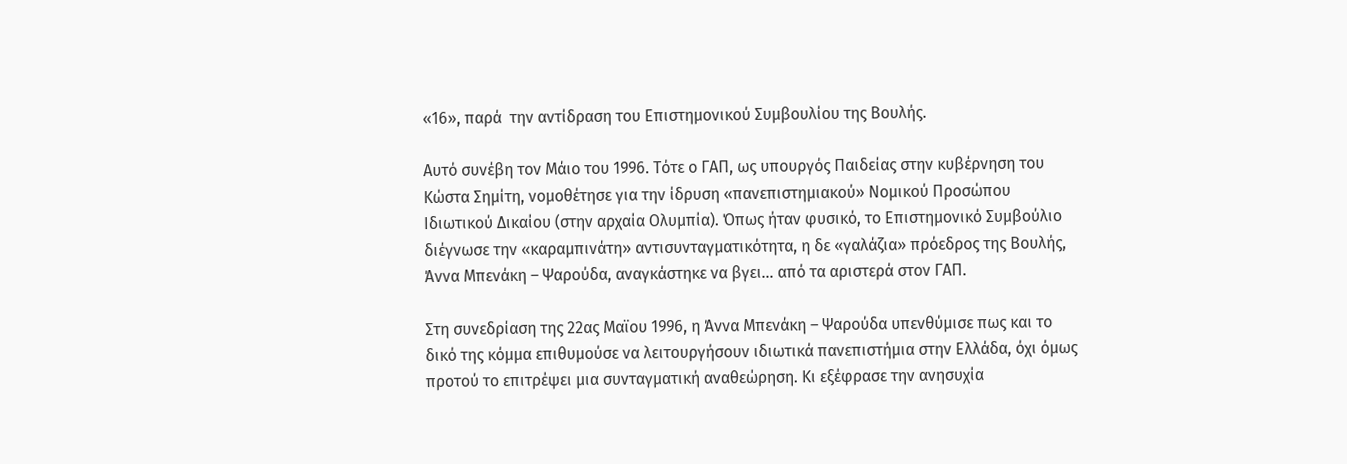«16», παρά  την αντίδραση του Επιστημονικού Συμβουλίου της Βουλής.

Αυτό συνέβη τον Μάιο του 1996. Τότε ο ΓΑΠ, ως υπουργός Παιδείας στην κυβέρνηση του Κώστα Σημίτη, νομοθέτησε για την ίδρυση «πανεπιστημιακού» Νομικού Προσώπου Ιδιωτικού Δικαίου (στην αρχαία Ολυμπία). Όπως ήταν φυσικό, το Επιστημονικό Συμβούλιο διέγνωσε την «καραμπινάτη» αντισυνταγματικότητα, η δε «γαλάζια» πρόεδρος της Βουλής, Άννα Μπενάκη – Ψαρούδα, αναγκάστηκε να βγει… από τα αριστερά στον ΓΑΠ.

Στη συνεδρίαση της 22ας Μαϊου 1996, η Άννα Μπενάκη – Ψαρούδα υπενθύμισε πως και το δικό της κόμμα επιθυμούσε να λειτουργήσουν ιδιωτικά πανεπιστήμια στην Ελλάδα, όχι όμως προτού το επιτρέψει μια συνταγματική αναθεώρηση. Κι εξέφρασε την ανησυχία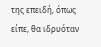της επειδή, όπως είπε, θα ιδρυόταν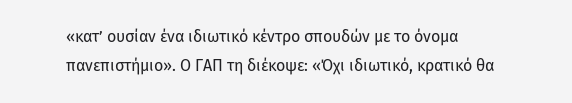«κατ’ ουσίαν ένα ιδιωτικό κέντρο σπουδών με το όνομα πανεπιστήμιο». Ο ΓΑΠ τη διέκοψε: «Όχι ιδιωτικό, κρατικό θα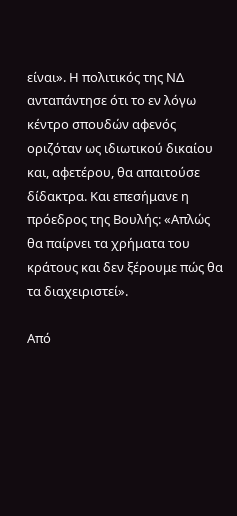είναι». Η πολιτικός της ΝΔ ανταπάντησε ότι το εν λόγω κέντρο σπουδών αφενός οριζόταν ως ιδιωτικού δικαίου και, αφετέρου, θα απαιτούσε δίδακτρα. Και επεσήμανε η πρόεδρος της Βουλής: «Απλώς θα παίρνει τα χρήματα του κράτους και δεν ξέρουμε πώς θα τα διαχειριστεί».

Από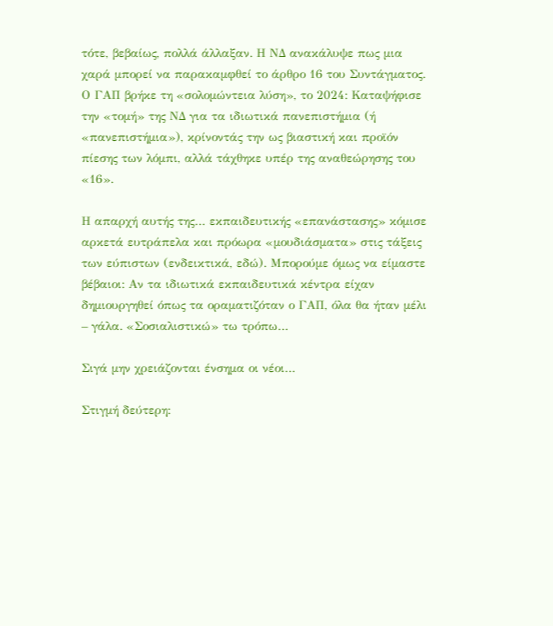τότε, βεβαίως, πολλά άλλαξαν. Η ΝΔ ανακάλυψε πως μια χαρά μπορεί να παρακαμφθεί το άρθρο 16 του Συντάγματος. Ο ΓΑΠ βρήκε τη «σολομώντεια λύση», το 2024: Καταψήφισε την «τομή» της ΝΔ για τα ιδιωτικά πανεπιστήμια (ή «πανεπιστήμια»), κρίνοντάς την ως βιαστική και προϊόν πίεσης των λόμπι, αλλά τάχθηκε υπέρ της αναθεώρησης του «16».

Η απαρχή αυτής της… εκπαιδευτικής «επανάστασης» κόμισε αρκετά ευτράπελα και πρόωρα «μουδιάσματα» στις τάξεις των εύπιστων (ενδεικτικά, εδώ). Μπορούμε όμως να είμαστε βέβαιοι: Αν τα ιδιωτικά εκπαιδευτικά κέντρα είχαν δημιουργηθεί όπως τα οραματιζόταν ο ΓΑΠ, όλα θα ήταν μέλι – γάλα. «Σοσιαλιστικώ» τω τρόπω…

Σιγά μην χρειάζονται ένσημα οι νέοι…

Στιγμή δεύτερη: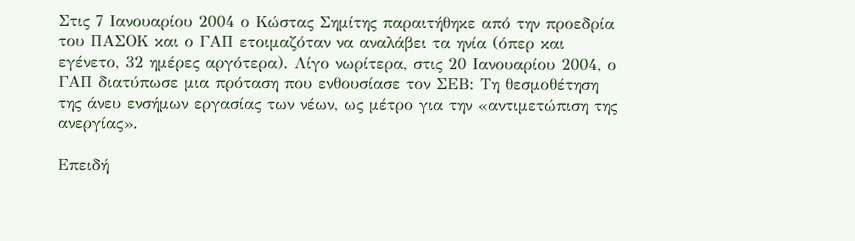Στις 7 Ιανουαρίου 2004 ο Κώστας Σημίτης παραιτήθηκε από την προεδρία του ΠΑΣΟΚ και ο ΓΑΠ ετοιμαζόταν να αναλάβει τα ηνία (όπερ και εγένετο, 32 ημέρες αργότερα). Λίγο νωρίτερα, στις 20 Ιανουαρίου 2004, ο ΓΑΠ διατύπωσε μια πρόταση που ενθουσίασε τον ΣΕΒ: Τη θεσμοθέτηση της άνευ ενσήμων εργασίας των νέων, ως μέτρο για την «αντιμετώπιση της ανεργίας».

Επειδή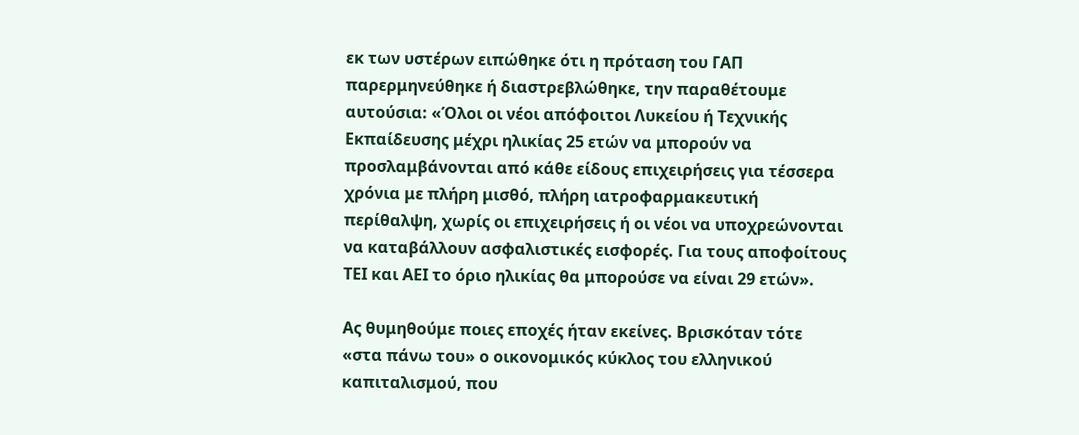εκ των υστέρων ειπώθηκε ότι η πρόταση του ΓΑΠ παρερμηνεύθηκε ή διαστρεβλώθηκε, την παραθέτουμε αυτούσια: «Όλοι οι νέοι απόφοιτοι Λυκείου ή Τεχνικής Εκπαίδευσης μέχρι ηλικίας 25 ετών να μπορούν να προσλαμβάνονται από κάθε είδους επιχειρήσεις για τέσσερα χρόνια με πλήρη μισθό, πλήρη ιατροφαρμακευτική περίθαλψη, χωρίς οι επιχειρήσεις ή οι νέοι να υποχρεώνονται να καταβάλλουν ασφαλιστικές εισφορές. Για τους αποφοίτους ΤΕΙ και ΑΕΙ το όριο ηλικίας θα μπορούσε να είναι 29 ετών».

Ας θυμηθούμε ποιες εποχές ήταν εκείνες. Βρισκόταν τότε «στα πάνω του» ο οικονομικός κύκλος του ελληνικού καπιταλισμού, που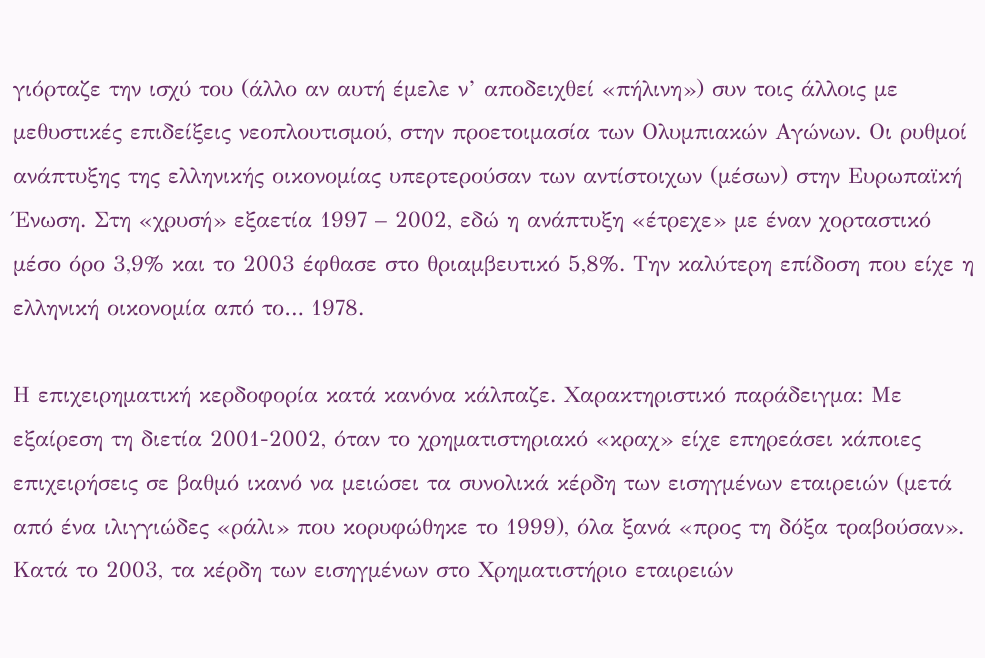γιόρταζε την ισχύ του (άλλο αν αυτή έμελε ν’ αποδειχθεί «πήλινη») συν τοις άλλοις με μεθυστικές επιδείξεις νεοπλουτισμού, στην προετοιμασία των Ολυμπιακών Αγώνων. Οι ρυθμοί ανάπτυξης της ελληνικής οικονομίας υπερτερούσαν των αντίστοιχων (μέσων) στην Ευρωπαϊκή Ένωση. Στη «χρυσή» εξαετία 1997 – 2002, εδώ η ανάπτυξη «έτρεχε» με έναν χορταστικό μέσο όρο 3,9% και το 2003 έφθασε στο θριαμβευτικό 5,8%. Την καλύτερη επίδοση που είχε η ελληνική οικονομία από το… 1978.

Η επιχειρηματική κερδοφορία κατά κανόνα κάλπαζε. Χαρακτηριστικό παράδειγμα: Με  εξαίρεση τη διετία 2001-2002, όταν το χρηματιστηριακό «κραχ» είχε επηρεάσει κάποιες επιχειρήσεις σε βαθμό ικανό να μειώσει τα συνολικά κέρδη των εισηγμένων εταιρειών (μετά από ένα ιλιγγιώδες «ράλι» που κορυφώθηκε το 1999), όλα ξανά «προς τη δόξα τραβούσαν». Κατά το 2003, τα κέρδη των εισηγμένων στο Χρηματιστήριο εταιρειών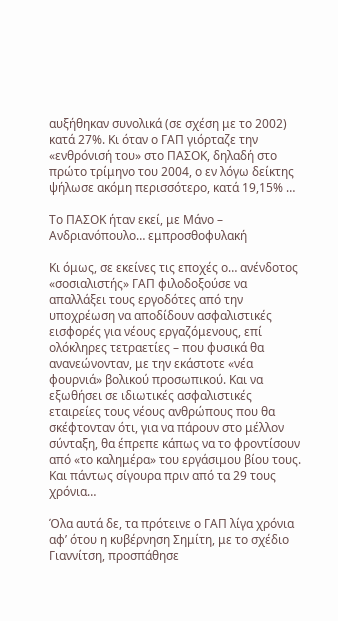αυξήθηκαν συνολικά (σε σχέση με το 2002) κατά 27%. Κι όταν ο ΓΑΠ γιόρταζε την «ενθρόνισή του» στο ΠΑΣΟΚ, δηλαδή στο πρώτο τρίμηνο του 2004, ο εν λόγω δείκτης ψήλωσε ακόμη περισσότερο, κατά 19,15% …

Το ΠΑΣΟΚ ήταν εκεί, με Μάνο – Ανδριανόπουλο… εμπροσθοφυλακή

Κι όμως, σε εκείνες τις εποχές ο… ανένδοτος  «σοσιαλιστής» ΓΑΠ φιλοδοξούσε να απαλλάξει τους εργοδότες από την υποχρέωση να αποδίδουν ασφαλιστικές εισφορές για νέους εργαζόμενους, επί ολόκληρες τετραετίες – που φυσικά θα ανανεώνονταν, με την εκάστοτε «νέα φουρνιά» βολικού προσωπικού. Και να εξωθήσει σε ιδιωτικές ασφαλιστικές εταιρείες τους νέους ανθρώπους που θα σκέφτονταν ότι, για να πάρουν στο μέλλον σύνταξη, θα έπρεπε κάπως να το φροντίσουν από «το καλημέρα» του εργάσιμου βίου τους. Και πάντως σίγουρα πριν από τα 29 τους χρόνια…

Όλα αυτά δε, τα πρότεινε ο ΓΑΠ λίγα χρόνια αφ’ ότου η κυβέρνηση Σημίτη, με το σχέδιο Γιαννίτση, προσπάθησε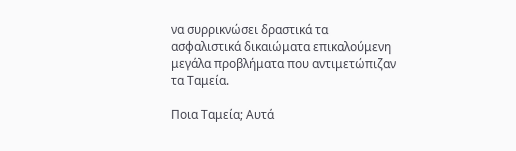να συρρικνώσει δραστικά τα ασφαλιστικά δικαιώματα επικαλούμενη μεγάλα προβλήματα που αντιμετώπιζαν τα Ταμεία.

Ποια Ταμεία; Αυτά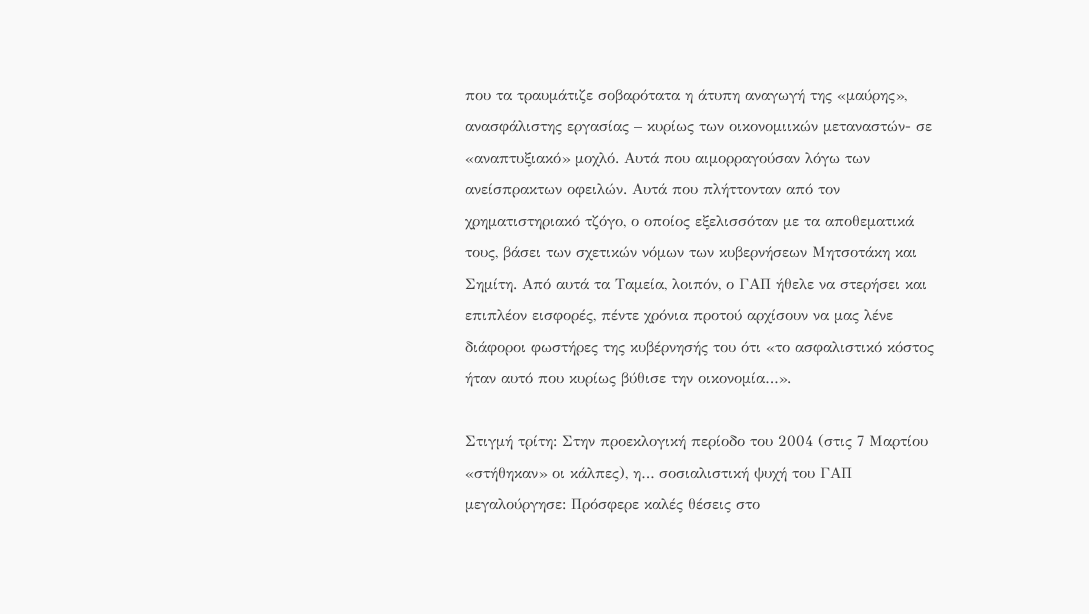που τα τραυμάτιζε σοβαρότατα η άτυπη αναγωγή της «μαύρης», ανασφάλιστης εργασίας – κυρίως των οικονομιικών μεταναστών- σε «αναπτυξιακό» μοχλό. Αυτά που αιμορραγούσαν λόγω των ανείσπρακτων οφειλών. Αυτά που πλήττονταν από τον χρηματιστηριακό τζόγο, ο οποίος εξελισσόταν με τα αποθεματικά τους, βάσει των σχετικών νόμων των κυβερνήσεων Μητσοτάκη και Σημίτη. Από αυτά τα Ταμεία, λοιπόν, ο ΓΑΠ ήθελε να στερήσει και επιπλέον εισφορές, πέντε χρόνια προτού αρχίσουν να μας λένε διάφοροι φωστήρες της κυβέρνησής του ότι «το ασφαλιστικό κόστος ήταν αυτό που κυρίως βύθισε την οικονομία…».

Στιγμή τρίτη: Στην προεκλογική περίοδο του 2004 (στις 7 Μαρτίου «στήθηκαν» οι κάλπες), η… σοσιαλιστική ψυχή του ΓΑΠ μεγαλούργησε: Πρόσφερε καλές θέσεις στο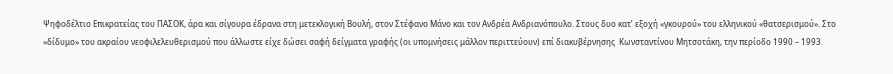Ψηφοδέλτιο Επικρατείας του ΠΑΣΟΚ, άρα και σίγουρα έδρανα στη μετεκλογική Βουλή, στον Στέφανο Μάνο και τον Ανδρέα Ανδριανόπουλο. Στους δυο κατ’ εξοχή «γκουρού» του ελληνικού «θατσερισμού». Στο «δίδυμο» του ακραίου νεοφιλελευθερισμού που άλλωστε είχε δώσει σαφή δείγματα γραφής (οι υπομνήσεις μάλλον περιττεύουν) επί διακυβέρνησης  Κωνσταντίνου Μητσοτάκη, την περίοδο 1990 – 1993.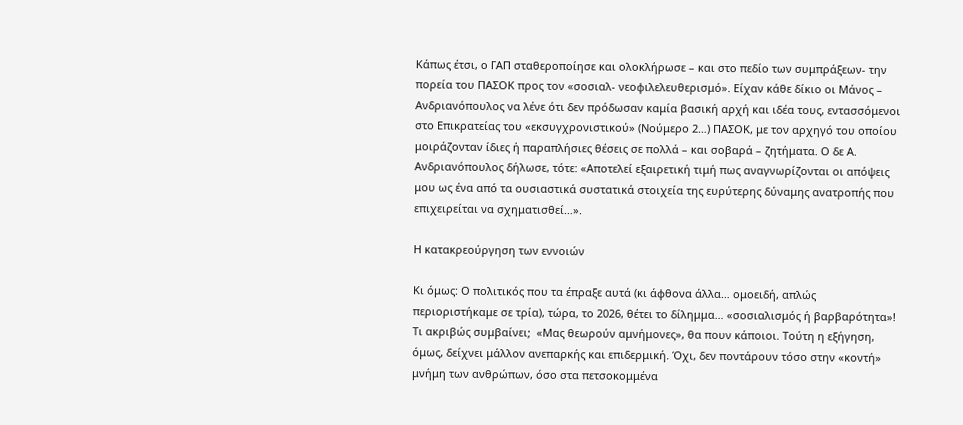Κάπως έτσι, ο ΓΑΠ σταθεροποίησε και ολοκλήρωσε – και στο πεδίο των συμπράξεων- την πορεία του ΠΑΣΟΚ προς τον «σοσιαλ- νεοφιλελευθερισμό». Είχαν κάθε δίκιο οι Μάνος – Ανδριανόπουλος να λένε ότι δεν πρόδωσαν καμία βασική αρχή και ιδέα τους, εντασσόμενοι στο Επικρατείας του «εκσυγχρονιστικού» (Νούμερο 2…) ΠΑΣΟΚ, με τον αρχηγό του οποίου μοιράζονταν ίδιες ή παραπλήσιες θέσεις σε πολλά – και σοβαρά – ζητήματα. Ο δε Α. Ανδριανόπουλος δήλωσε, τότε: «Αποτελεί εξαιρετική τιμή πως αναγνωρίζονται οι απόψεις μου ως ένα από τα ουσιαστικά συστατικά στοιχεία της ευρύτερης δύναμης ανατροπής που επιχειρείται να σχηματισθεί…».

Η κατακρεούργηση των εννοιών

Κι όμως: Ο πολιτικός που τα έπραξε αυτά (κι άφθονα άλλα… ομοειδή, απλώς περιοριστήκαμε σε τρία), τώρα, το 2026, θέτει το δίλημμα… «σοσιαλισμός ή βαρβαρότητα»! Τι ακριβώς συμβαίνει;  «Μας θεωρούν αμνήμονες», θα πουν κάποιοι. Τούτη η εξήγηση, όμως, δείχνει μάλλον ανεπαρκής και επιδερμική. Όχι, δεν ποντάρουν τόσο στην «κοντή» μνήμη των ανθρώπων, όσο στα πετσοκομμένα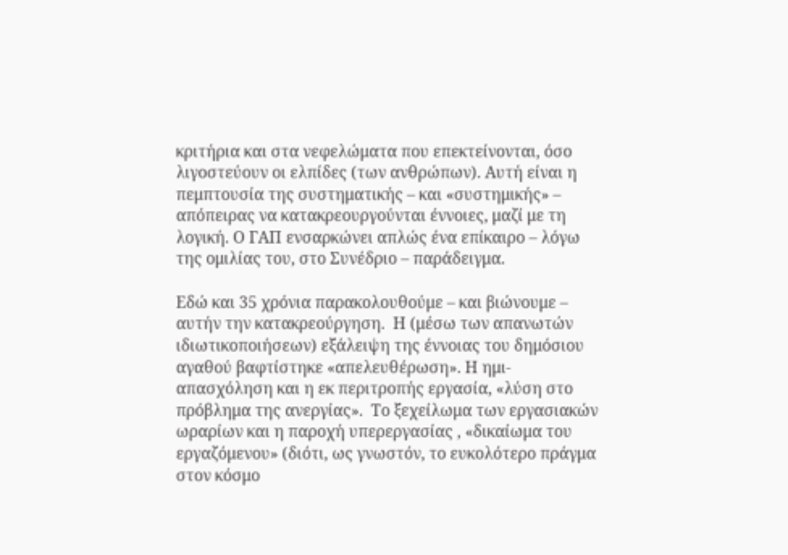κριτήρια και στα νεφελώματα που επεκτείνονται, όσο λιγοστεύουν οι ελπίδες (των ανθρώπων). Αυτή είναι η πεμπτουσία της συστηματικής – και «συστημικής» –  απόπειρας να κατακρεουργούνται έννοιες, μαζί με τη λογική. Ο ΓΑΠ ενσαρκώνει απλώς ένα επίκαιρο – λόγω της ομιλίας του, στο Συνέδριο – παράδειγμα.

Εδώ και 35 χρόνια παρακολουθούμε – και βιώνουμε – αυτήν την κατακρεούργηση.  Η (μέσω των απανωτών ιδιωτικοποιήσεων) εξάλειψη της έννοιας του δημόσιου αγαθού βαφτίστηκε «απελευθέρωση». Η ημι-απασχόληση και η εκ περιτροπής εργασία, «λύση στο πρόβλημα της ανεργίας».  Το ξεχείλωμα των εργασιακών ωραρίων και η παροχή υπερεργασίας , «δικαίωμα του εργαζόμενου» (διότι, ως γνωστόν, το ευκολότερο πράγμα στον κόσμο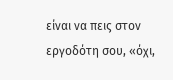είναι να πεις στον εργοδότη σου, «όχι,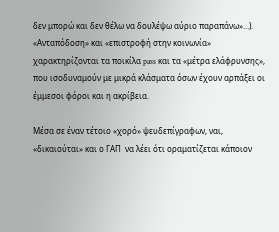δεν μπορώ και δεν θέλω να δουλέψω αύριο παραπάνω»…). «Ανταπόδοση» και «επιστροφή στην κοινωνία» χαρακτηρίζονται τα ποικίλα pass και τα «μέτρα ελάφρυνσης», που ισοδυναμούν με μικρά κλάσματα όσων έχουν αρπάξει οι έμμεσοι φόροι και η ακρίβεια.

Μέσα σε έναν τέτοιο «χορό» ψευδεπίγραφων, ναι, «δικαιούται» και ο ΓΑΠ  να λέει ότι οραματίζεται κάποιον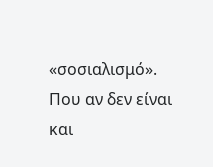«σοσιαλισμό». Που αν δεν είναι και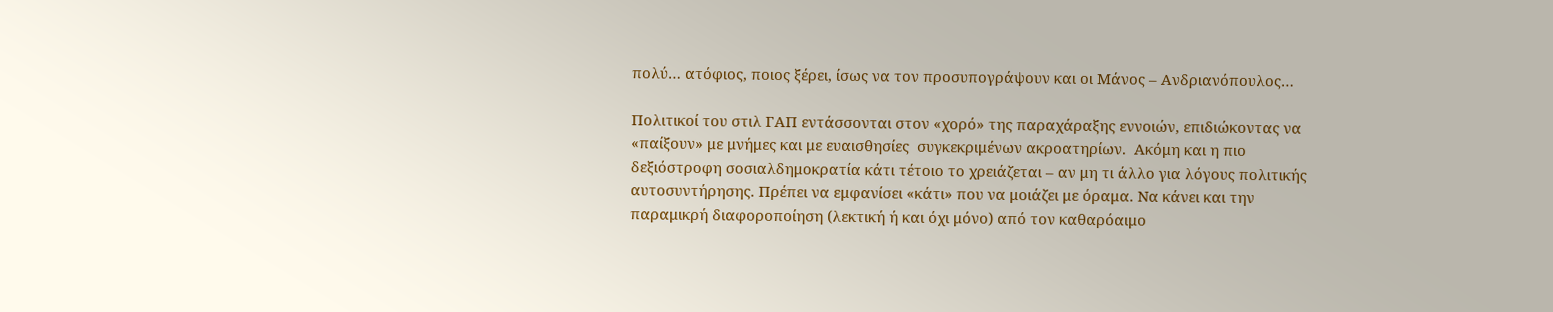πολύ… ατόφιος, ποιος ξέρει, ίσως να τον προσυπογράψουν και οι Μάνος – Ανδριανόπουλος…

Πολιτικοί του στιλ ΓΑΠ εντάσσονται στον «χορό» της παραχάραξης εννοιών, επιδιώκοντας να «παίξουν» με μνήμες και με ευαισθησίες  συγκεκριμένων ακροατηρίων.  Ακόμη και η πιο δεξιόστροφη σοσιαλδημοκρατία κάτι τέτοιο το χρειάζεται – αν μη τι άλλο για λόγους πολιτικής αυτοσυντήρησης. Πρέπει να εμφανίσει «κάτι» που να μοιάζει με όραμα. Να κάνει και την παραμικρή διαφοροποίηση (λεκτική ή και όχι μόνο) από τον καθαρόαιμο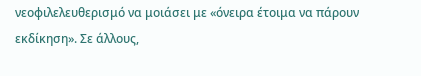νεοφιλελευθερισμό να μοιάσει με «όνειρα έτοιμα να πάρουν εκδίκηση». Σε άλλους,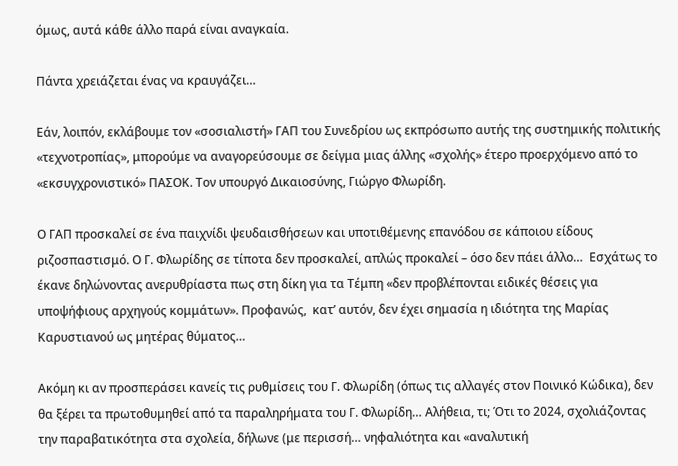όμως, αυτά κάθε άλλο παρά είναι αναγκαία.

Πάντα χρειάζεται ένας να κραυγάζει…

Εάν, λοιπόν, εκλάβουμε τον «σοσιαλιστή» ΓΑΠ του Συνεδρίου ως εκπρόσωπο αυτής της συστημικής πολιτικής «τεχνοτροπίας», μπορούμε να αναγορεύσουμε σε δείγμα μιας άλλης «σχολής» έτερο προερχόμενο από το «εκσυγχρονιστικό» ΠΑΣΟΚ. Τον υπουργό Δικαιοσύνης, Γιώργο Φλωρίδη.

Ο ΓΑΠ προσκαλεί σε ένα παιχνίδι ψευδαισθήσεων και υποτιθέμενης επανόδου σε κάποιου είδους ριζοσπαστισμό. Ο Γ. Φλωρίδης σε τίποτα δεν προσκαλεί, απλώς προκαλεί – όσο δεν πάει άλλο…  Εσχάτως το έκανε δηλώνοντας ανερυθρίαστα πως στη δίκη για τα Τέμπη «δεν προβλέπονται ειδικές θέσεις για υποψήφιους αρχηγούς κομμάτων». Προφανώς,  κατ’ αυτόν, δεν έχει σημασία η ιδιότητα της Μαρίας Καρυστιανού ως μητέρας θύματος…

Ακόμη κι αν προσπεράσει κανείς τις ρυθμίσεις του Γ. Φλωρίδη (όπως τις αλλαγές στον Ποινικό Κώδικα), δεν θα ξέρει τα πρωτοθυμηθεί από τα παραληρήματα του Γ. Φλωρίδη… Αλήθεια, τι; Ότι το 2024, σχολιάζοντας την παραβατικότητα στα σχολεία, δήλωνε (με περισσή… νηφαλιότητα και «αναλυτική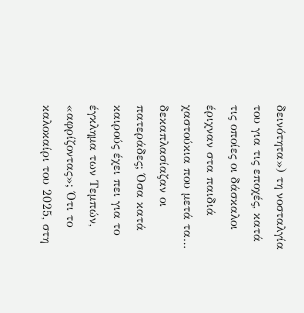δεινότητα») τη νοσταλγία του για τις εποχές, κατά τις οποίες οι δάσκαλοι έριχναν στα παιδιά χαστούκια που μετά τα… δεκαπλασίαζαν οι πατεράδες; Όσα κατά καιρούς έχει πει για το έγκλημα των Τεμπών, «αφρίζοντας»; Ότι το καλοκαίρι του 2025, στη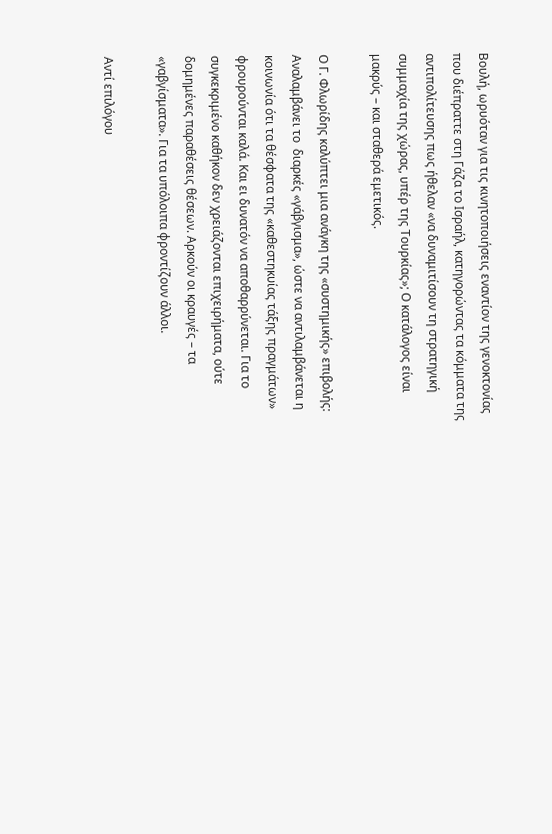Βουλή, ωρυόταν για τις κινητοποιήσεις εναντίον της γενοκτονίας που διέπραττε στη Γάζα το Ισραήλ, κατηγορώντας τα κόμματα της αντιπολίτευσης πως ήθελαν «να δυναμιτίσουν τη στρατηγική συμμαχία της χώρας, υπέρ της Τουρκίας»; Ο κατάλογος είναι μακρύς – και σταθερά εμετικός.

Ο Γ. Φλωρίδης καλύπτει μια ανάγκη της «συστημικής» επιβολής: Αναλαμβάνει το  διαρκές «γάβγισμα», ώστε να αντιλαμβάνεται η κοινωνία ότι τα θέσφατα της «καθεστηκυίας τάξης πραγμάτων» φρουρούνται καλά. Και ει δυνατόν να αποθαρρύνεται. Για το συγκεκριμένο καθήκον δεν χρειάζονται επιχειρήματα, ούτε δομημένες παραθέσεις θέσεων. Αρκούν οι κραυγές – τα «γαβγίσματα». Για τα υπόλοιπα φροντίζουν άλλοι.

Αντί επιλόγου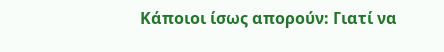Κάποιοι ίσως απορούν: Γιατί να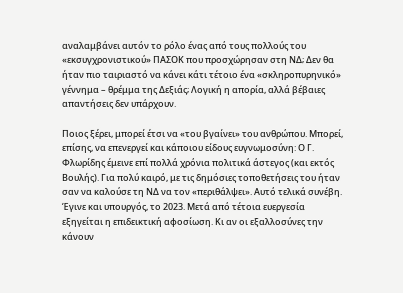αναλαμβάνει αυτόν το ρόλο ένας από τους πολλούς του «εκσυγχρονιστικού» ΠΑΣΟΚ που προσχώρησαν στη ΝΔ; Δεν θα ήταν πιο ταιριαστό να κάνει κάτι τέτοιο ένα «σκληροπυρηνικό» γέννημα – θρέμμα της Δεξιάς; Λογική η απορία, αλλά βέβαιες απαντήσεις δεν υπάρχουν.

Ποιος ξέρει, μπορεί έτσι να «του βγαίνει» του ανθρώπου. Μπορεί, επίσης, να επενεργεί και κάποιου είδους ευγνωμοσύνη: Ο Γ. Φλωρίδης έμεινε επί πολλά χρόνια πολιτικά άστεγος (και εκτός Βουλής). Για πολύ καιρό, με τις δημόσιες τοποθετήσεις του ήταν σαν να καλούσε τη ΝΔ να τον «περιθάλψει». Αυτό τελικά συνέβη. Έγινε και υπουργός, το 2023. Μετά από τέτοια ευεργεσία εξηγείται η επιδεικτική αφοσίωση. Κι αν οι εξαλλοσύνες την κάνουν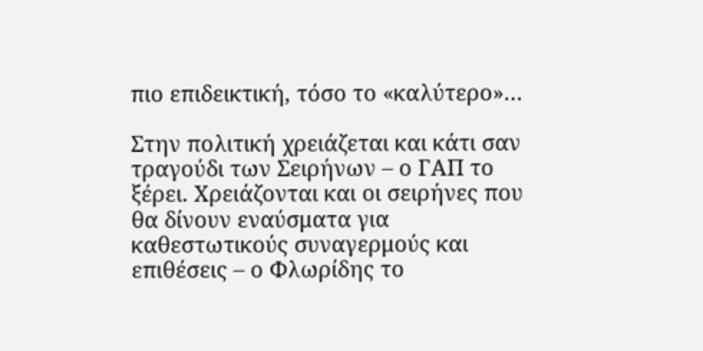πιο επιδεικτική, τόσο το «καλύτερο»…

Στην πολιτική χρειάζεται και κάτι σαν τραγούδι των Σειρήνων – ο ΓΑΠ το ξέρει. Χρειάζονται και οι σειρήνες που θα δίνουν εναύσματα για καθεστωτικούς συναγερμούς και επιθέσεις – ο Φλωρίδης το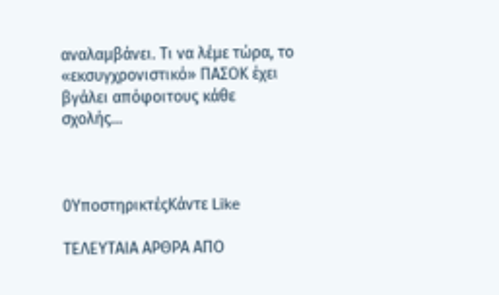αναλαμβάνει. Τι να λέμε τώρα, το «εκσυγχρονιστικό» ΠΑΣΟΚ έχει βγάλει απόφοιτους κάθε σχολής…



0ΥποστηρικτέςΚάντε Like

ΤΕΛΕΥΤΑΙΑ ΑΡΘΡΑ ΑΠΟ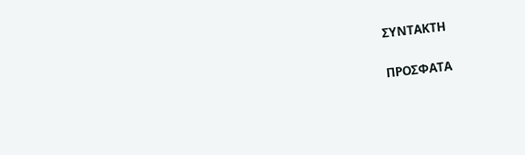ΣΥΝΤΑΚΤΗ

ΠΡΟΣΦΑΤΑ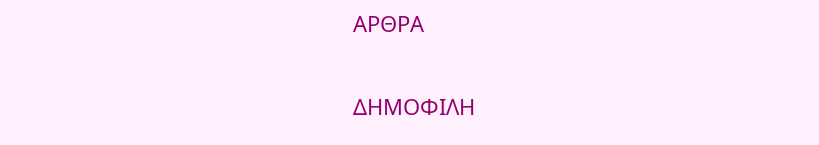ΑΡΘΡΑ

ΔΗΜΟΦΙΛΗ